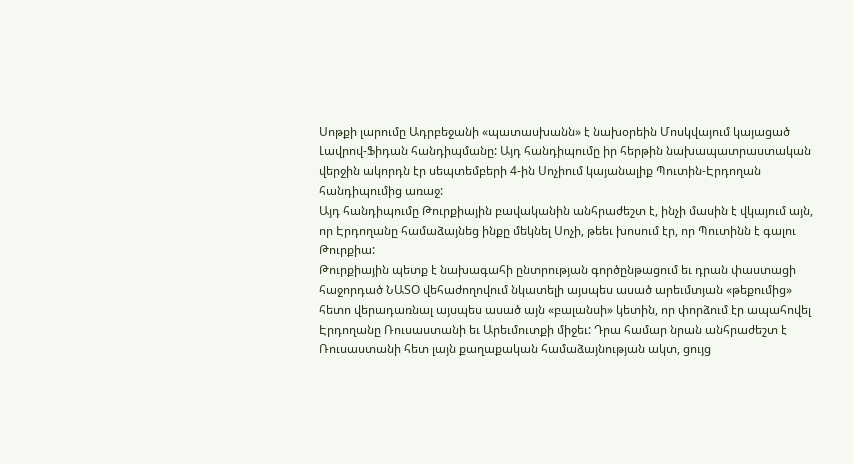Սոթքի լարումը Ադրբեջանի «պատասխանն» է նախօրեին Մոսկվայում կայացած Լավրով-Ֆիդան հանդիպմանը: Այդ հանդիպումը իր հերթին նախապատրաստական վերջին ակորդն էր սեպտեմբերի 4-ին Սոչիում կայանալիք Պուտին-Էրդողան հանդիպումից առաջ:
Այդ հանդիպումը Թուրքիային բավականին անհրաժեշտ է, ինչի մասին է վկայում այն, որ Էրդողանը համաձայնեց ինքը մեկնել Սոչի, թեեւ խոսում էր, որ Պուտինն է գալու Թուրքիա:
Թուրքիային պետք է նախագահի ընտրության գործընթացում եւ դրան փաստացի հաջորդած ՆԱՏՕ վեհաժողովում նկատելի այսպես ասած արեւմտյան «թեքումից» հետո վերադառնալ այսպես ասած այն «բալանսի» կետին, որ փորձում էր ապահովել Էրդողանը Ռուսաստանի եւ Արեւմուտքի միջեւ: Դրա համար նրան անհրաժեշտ է Ռուսաստանի հետ լայն քաղաքական համաձայնության ակտ, ցույց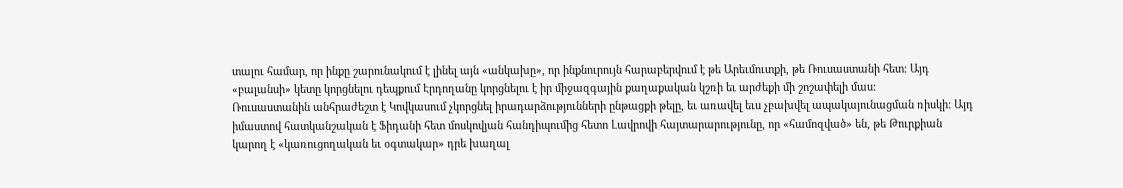տալու համար, որ ինքը շարունակում է լինել այն «անկախը», որ ինքնուրույն հարաբերվում է թե Արեւմուտքի, թե Ռուսաստանի հետ: Այդ «բալանսի» կետը կորցնելու դեպքում Էրդողանը կորցնելու է իր միջազգային քաղաքական կշռի եւ արժեքի մի շոշափելի մաս:
Ռուսաստանին անհրաժեշտ է Կովկասում չկորցնել իրադարձությունների ընթացքի թելը, եւ առավել եւս չբախվել ապակայունացման ռիսկի: Այդ իմաստով հատկանշական է Ֆիդանի հետ մոսկովյան հանդիպումից հետո Լավրովի հայտարարությունը, որ «համոզված» են, թե Թուրքիան կարող է «կառուցողական եւ օգտակար» դրե խաղալ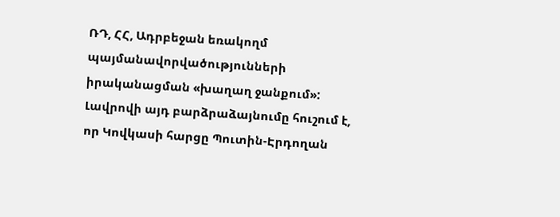ՌԴ, ՀՀ, Ադրբեջան եռակողմ պայմանավորվածությունների իրականացման «խաղաղ ջանքում»: Լավրովի այդ բարձրաձայնումը հուշում է, որ Կովկասի հարցը Պուտին-Էրդողան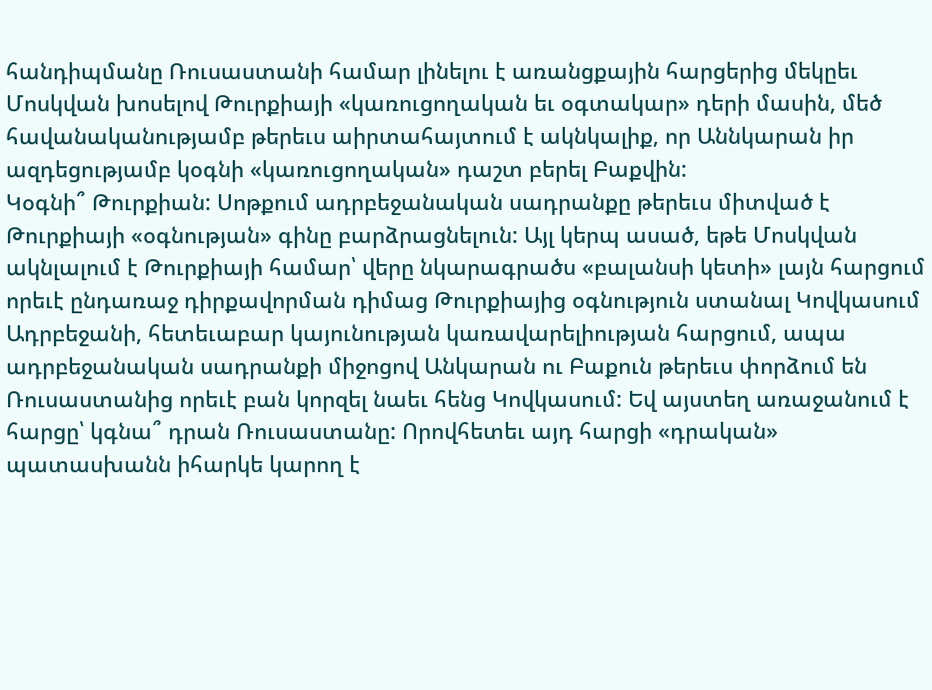հանդիպմանը Ռուսաստանի համար լինելու է առանցքային հարցերից մեկըեւ Մոսկվան խոսելով Թուրքիայի «կառուցողական եւ օգտակար» դերի մասին, մեծ հավանականությամբ թերեւս աիրտահայտում է ակնկալիք, որ Աննկարան իր ազդեցությամբ կօգնի «կառուցողական» դաշտ բերել Բաքվին:
Կօգնի՞ Թուրքիան: Սոթքում ադրբեջանական սադրանքը թերեւս միտված է Թուրքիայի «օգնության» գինը բարձրացնելուն: Այլ կերպ ասած, եթե Մոսկվան ակնլալում է Թուրքիայի համար՝ վերը նկարագրածս «բալանսի կետի» լայն հարցում որեւէ ընդառաջ դիրքավորման դիմաց Թուրքիայից օգնություն ստանալ Կովկասում Ադրբեջանի, հետեւաբար կայունության կառավարելիության հարցում, ապա ադրբեջանական սադրանքի միջոցով Անկարան ու Բաքուն թերեւս փորձում են Ռուսաստանից որեւէ բան կորզել նաեւ հենց Կովկասում: Եվ այստեղ առաջանում է հարցը՝ կգնա՞ դրան Ռուսաստանը: Որովհետեւ այդ հարցի «դրական» պատասխանն իհարկե կարող է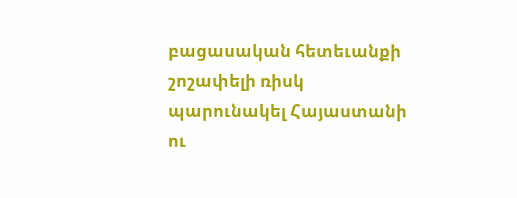բացասական հետեւանքի շոշափելի ռիսկ պարունակել Հայաստանի ու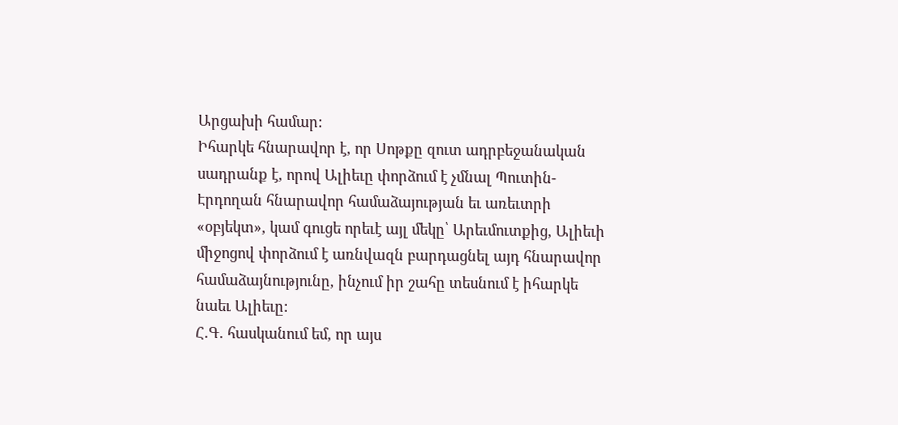Արցախի համար:
Իհարկե հնարավոր է, որ Սոթքը զուտ ադրբեջանական սադրանք է, որով Ալիեւը փորձում է չմնալ Պուտին-Էրդողան հնարավոր համաձայության եւ առեւտրի «օբյեկտ», կամ գուցե որեւէ այլ մեկը՝ Արեւմուտքից, Ալիեւի միջոցով փորձում է առնվազն բարդացնել այդ հնարավոր համաձայնությունը, ինչում իր շահը տեսնում է իհարկե նաեւ Ալիեւը:
Հ.Գ. հասկանում եմ, որ այս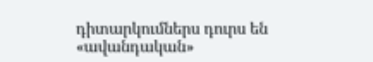դիտարկումներս դուրս են «ավանդական»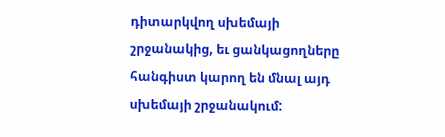դիտարկվող սխեմայի շրջանակից, եւ ցանկացողները հանգիստ կարող են մնալ այդ սխեմայի շրջանակում: